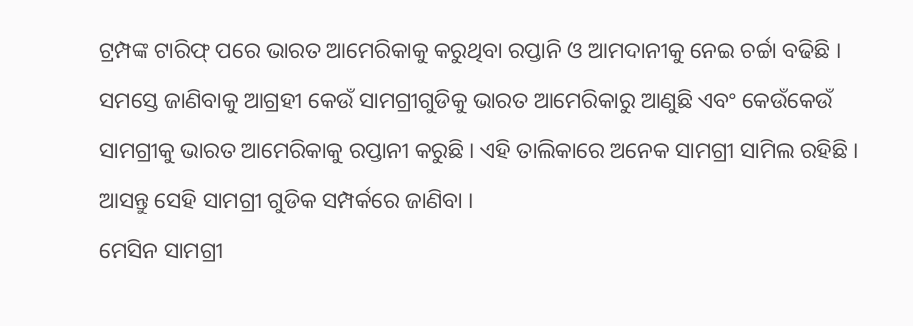ଟ୍ରମ୍ପଙ୍କ ଟାରିଫ୍ ପରେ ଭାରତ ଆମେରିକାକୁ କରୁଥିବା ରପ୍ତାନି ଓ ଆମଦାନୀକୁ ନେଇ ଚର୍ଚ୍ଚା ବଢିଛି । ସମସ୍ତେ ଜାଣିବାକୁ ଆଗ୍ରହୀ କେଉଁ ସାମଗ୍ରୀଗୁଡିକୁ ଭାରତ ଆମେରିକାରୁ ଆଣୁଛି ଏବଂ କେଉଁକେଉଁ ସାମଗ୍ରୀକୁ ଭାରତ ଆମେରିକାକୁ ରପ୍ତାନୀ କରୁଛି । ଏହି ତାଲିକାରେ ଅନେକ ସାମଗ୍ରୀ ସାମିଲ ରହିଛି । ଆସନ୍ତୁ ସେହି ସାମଗ୍ରୀ ଗୁଡିକ ସମ୍ପର୍କରେ ଜାଣିବା ।
ମେସିନ ସାମଗ୍ରୀ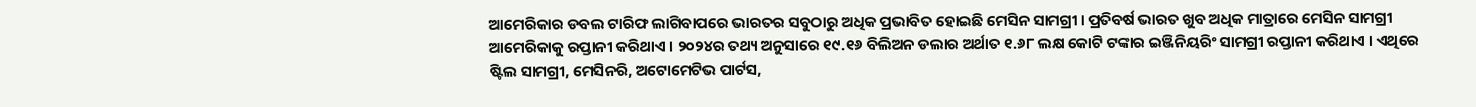ଆମେରିକାର ଡବଲ ଟାରିଫ ଲାଗିବାପରେ ଭାରତର ସବୁଠାରୁ ଅଧିକ ପ୍ରଭାବିତ ହୋଇଛି ମେସିନ ସାମଗ୍ରୀ । ପ୍ରତିବର୍ଷ ଭାରତ ଖୁବ ଅଧିକ ମାତ୍ରାରେ ମେସିନ ସାମଗ୍ରୀ ଆମେରିକାକୁ ରପ୍ତାନୀ କରିଥାଏ । ୨୦୨୪ର ତଥ୍ୟ ଅନୁସାରେ ୧୯.୧୬ ବିଲିଅନ ଡଲାର ଅର୍ଥାତ ୧.୬୮ ଲକ୍ଷ କୋଟି ଟଙ୍କାର ଇଞ୍ଜିନିୟରିଂ ସାମଗ୍ରୀ ରପ୍ତାନୀ କରିଥାଏ । ଏଥିରେ ଷ୍ଟିଲ ସାମଗ୍ରୀ, ମେସିନରି, ଅଟୋମେଟିଭ ପାର୍ଟସ,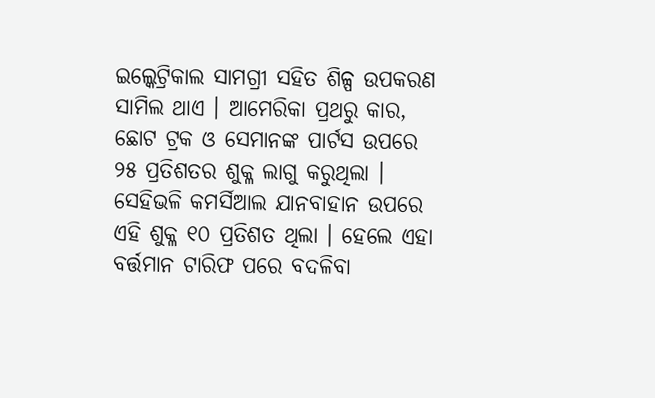ଇଲ୍କେଟ୍ରିକାଲ ସାମଗ୍ରୀ ସହିତ ଶିଳ୍ପ ଉପକରଣ ସାମିଲ ଥାଏ । ଆମେରିକା ପ୍ରଥରୁ କାର, ଛୋଟ ଟ୍ରକ ଓ ସେମାନଙ୍କ ପାର୍ଟସ ଉପରେ ୨୫ ପ୍ରତିଶତର ଶୁକ୍ଳ ଲାଗୁ କରୁଥିଲା । ସେହିଭଳି କମର୍ସିଆଲ ଯାନବାହାନ ଉପରେ ଏହି ଶୁକ୍ଳ ୧୦ ପ୍ରତିଶତ ଥିଲା । ହେଲେ ଏହା ବର୍ତ୍ତମାନ ଟାରିଫ ପରେ ବଦଳିବା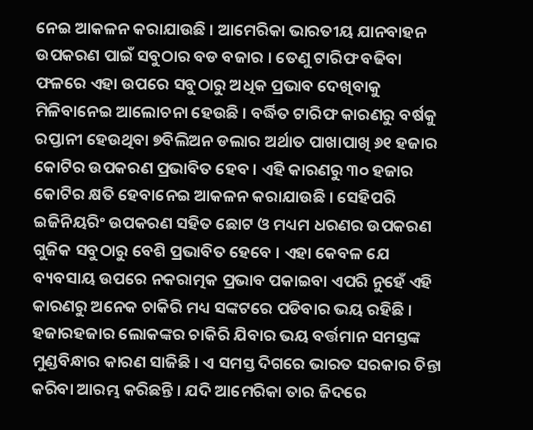ନେଇ ଆକଳନ କରାଯାଉଛି । ଆମେରିକା ଭାରତୀୟ ଯାନବାହନ ଉପକରଣ ପାଇଁ ସବୁଠାର ବଡ ବଜାର । ତେଣୁ ଟାରିଫ ବଢିବା ଫଳରେ ଏହା ଉପରେ ସବୁଠାରୁ ଅଧିକ ପ୍ରଭାବ ଦେଖିବାକୁ ମିଳିବାନେଇ ଆଲୋଚନା ହେଉଛି । ବର୍ଦ୍ଧିତ ଟାରିଫ କାରଣରୁ ବର୍ଷକୁ ରପ୍ତାନୀ ହେଉଥିବା ୭ବିଲିଅନ ଡଲାର ଅର୍ଥାତ ପାଖାପାଖି ୬୧ ହଜାର କୋଟିର ଉପକରଣ ପ୍ରଭାବିତ ହେବ । ଏହି କାରଣରୁ ୩୦ ହଜାର କୋଟିର କ୍ଷତି ହେବାନେଇ ଆକଳନ କରାଯାଉଛି । ସେହିପରି ଇଜିନିୟରିଂ ଉପକରଣ ସହିତ ଛୋଟ ଓ ମଧ୍ୟମ ଧରଣର ଉପକରଣ ଗୁଜିକ ସବୁଠାରୁ ବେଶି ପ୍ରଭାବିତ ହେବେ । ଏହା କେବଳ ଯେ ବ୍ୟବସାୟ ଉପରେ ନକରାତ୍ମକ ପ୍ରଭାବ ପକାଇବା ଏପରି ନୁହେଁ ଏହି କାରଣରୁ ଅନେକ ଚାକିରି ମଧ୍ୟ ସଙ୍କଟରେ ପଡିବାର ଭୟ ରହିଛି । ହଜାରହଜାର ଲୋକଙ୍କର ଚାକିରି ଯିବାର ଭୟ ବର୍ତ୍ତମାନ ସମସ୍ତଙ୍କ ମୁଣ୍ଡବିନ୍ଧାର କାରଣ ସାଜିଛି । ଏ ସମସ୍ତ ଦିଗରେ ଭାରତ ସରକାର ଚିନ୍ତା କରିବା ଆରମ୍ଭ କରିଛନ୍ତି । ଯଦି ଆମେରିକା ତାର ଜିଦରେ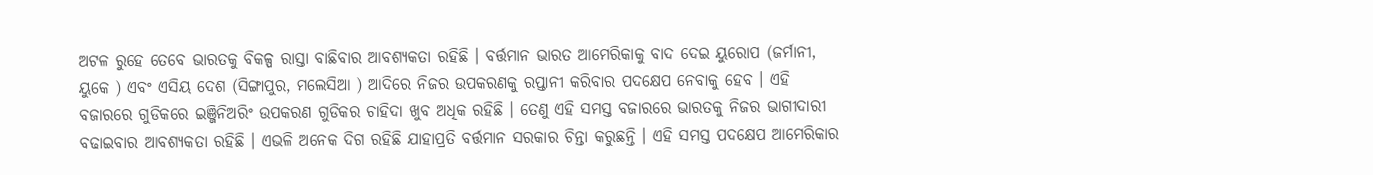ଅଟଳ ରୁହେ ତେବେ ଭାରତକୁ ବିକଳ୍ପ ରାସ୍ତା ବାଛିବାର ଆବଶ୍ୟକତା ରହିଛି । ବର୍ତ୍ତମାନ ଭାରତ ଆମେରିକାକୁ ବାଦ ଦେଇ ୟୁରୋପ (ଜର୍ମାନୀ, ୟୁକେ ) ଏବଂ ଏସିୟ ଦେଶ (ସିଙ୍ଗାପୁର, ମଲେସିଆ ) ଆଦିରେ ନିଜର ଉପକରଣକୁ ରପ୍ତାନୀ କରିବାର ପଦକ୍ଷେପ ନେବାକୁ ହେବ । ଏହି ବଜାରରେ ଗୁଡିକରେ ଇଞ୍ଜିନିଅରିଂ ଉପକରଣ ଗୁଡିକର ଚାହିଦା ଖୁବ ଅଧିକ ରହିଛି । ତେଣୁ ଏହି ସମସ୍ତ ବଜାରରେ ଭାରତକୁ ନିଜର ଭାଗୀଦାରୀ ବଢାଇବାର ଆବଶ୍ୟକତା ରହିଛି । ଏଭଳି ଅନେକ ଦିଗ ରହିଛି ଯାହାପ୍ରତି ବର୍ତ୍ତମାନ ସରକାର ଚିନ୍ତା କରୁଛନ୍ତି । ଏହି ସମସ୍ତ ପଦକ୍ଷେପ ଆମେରିକାର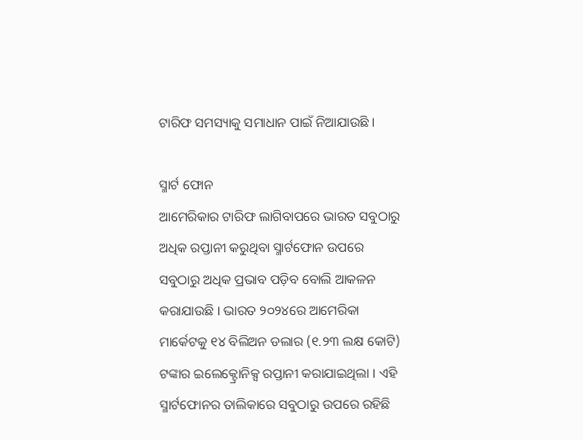ଟାରିଫ ସମସ୍ୟାକୁ ସମାଧାନ ପାଇଁ ନିଆଯାଉଛି ।

ସ୍ମାର୍ଟ ଫୋନ
ଆମେରିକାର ଟାରିଫ ଲାଗିବାପରେ ଭାରତ ସବୁଠାରୁ ଅଧିକ ରପ୍ତାନୀ କରୁଥିବା ସ୍ମାର୍ଟଫୋନ ଉପରେ ସବୁଠାରୁ ଅଧିକ ପ୍ରଭାବ ପଡ଼ିବ ବୋଲି ଆକଳନ କରାଯାଉଛି । ଭାରତ ୨୦୨୪ରେ ଆମେରିକା ମାର୍କେଟକୁ ୧୪ ବିଲିଅନ ଡଲାର (୧.୨୩ ଲକ୍ଷ କୋଟି) ଟଙ୍କାର ଇଲେକ୍ଟ୍ରୋନିକ୍ସ ରପ୍ତାନୀ କରାଯାଇଥିଲା । ଏହି ସ୍ମାର୍ଟଫୋନର ତାଲିକାରେ ସବୁଠାରୁ ଉପରେ ରହିଛି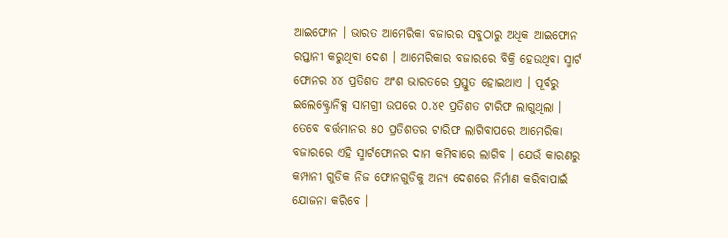ଆଇଫୋନ । ଭାରତ ଆମେରିକା ବଜାରର ସବୁଠାରୁ ଅଧିକ ଆଇଫୋନ ରପ୍ତାନୀ କରୁଥିବା ଦେଶ । ଆମେରିକାର ବଜାରରେ ବିକ୍ରି ହେଉଥିବା ସ୍ମାର୍ଟ ଫୋନର ୪୪ ପ୍ରତିଶତ ଅଂଶ ଭାରତରେ ପ୍ରସ୍ତୁତ ହୋଇଥାଏ । ପୂର୍ବରୁ ଇଲେକ୍ଟ୍ରୋନିକ୍ସ ସାମଗ୍ରୀ ଉପରେ ୦.୪୧ ପ୍ରତିଶତ ଟାରିଫ ଲାଗୁଥିଲା । ତେବେ ବର୍ତ୍ତମାନର ୫୦ ପ୍ରତିଶତର ଟାରିଫ ଲାଗିବାପରେ ଆମେରିକା ବଜାରରେ ଏହି ସ୍ମାର୍ଟଫୋନର ଦାମ କମିବାରେ ଲାଗିବ । ଯେଉଁ କାରଣରୁ କମ୍ପାନୀ ଗୁଡିକ ନିଜ ଫୋନଗୁଡିକୁ ଅନ୍ୟ ଦେଶରେ ନିର୍ମାଣ କରିବାପାଇଁ ଯୋଜନା କରିବେ ।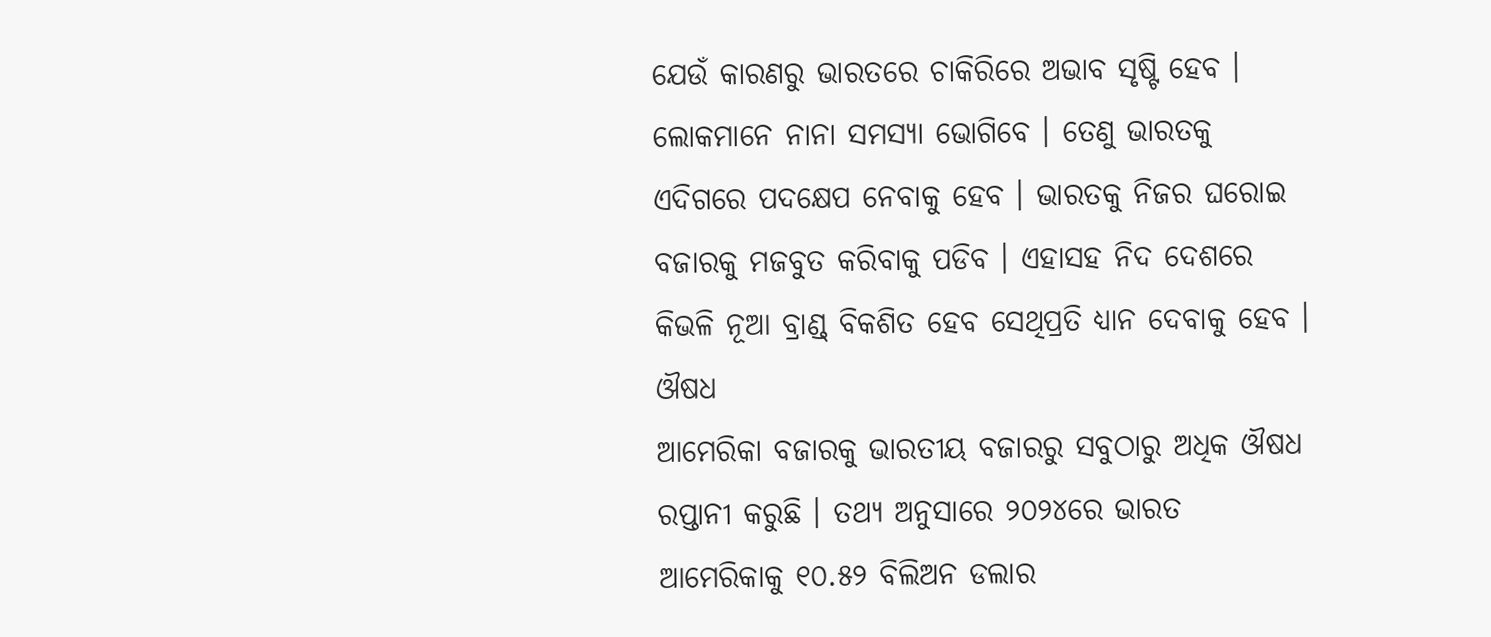ଯେଉଁ କାରଣରୁ ଭାରତରେ ଚାକିରିରେ ଅଭାବ ସୃଷ୍ଟି ହେବ । ଲୋକମାନେ ନାନା ସମସ୍ୟା ଭୋଗିବେ । ତେଣୁ ଭାରତକୁ ଏଦିଗରେ ପଦକ୍ଷେପ ନେବାକୁ ହେବ । ଭାରତକୁ ନିଜର ଘରୋଇ ବଜାରକୁ ମଜବୁତ କରିବାକୁ ପଡିବ । ଏହାସହ ନିଦ ଦେଶରେ କିଭଳି ନୂଆ ବ୍ରାଣ୍ଡ୍ ବିକଶିତ ହେବ ସେଥିପ୍ରତି ଧ୍ୟାନ ଦେବାକୁ ହେବ ।
ଔଷଧ
ଆମେରିକା ବଜାରକୁ ଭାରତୀୟ ବଜାରରୁ ସବୁଠାରୁ ଅଧିକ ଔଷଧ ରପ୍ତାନୀ କରୁଛି । ତଥ୍ୟ ଅନୁସାରେ ୨୦୨୪ରେ ଭାରତ ଆମେରିକାକୁ ୧୦.୫୨ ବିଲିଅନ ଡଲାର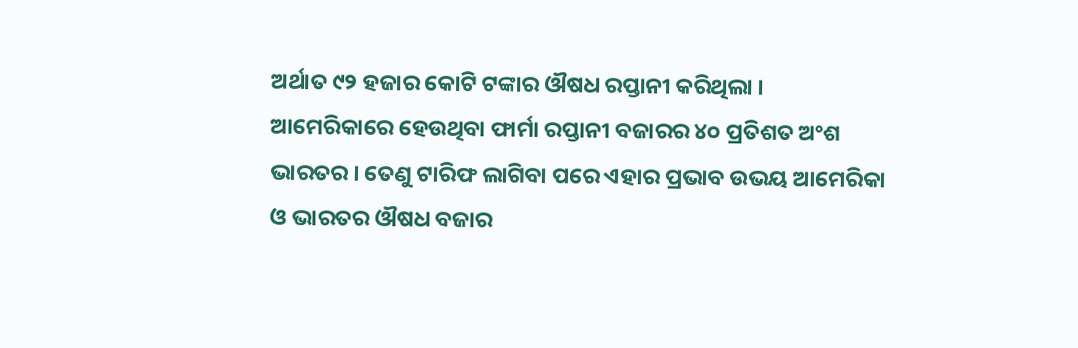ଅର୍ଥାତ ୯୨ ହଜାର କୋଟି ଟଙ୍କାର ଔଷଧ ରପ୍ତାନୀ କରିଥିଲା । ଆମେରିକାରେ ହେଉଥିବା ଫାର୍ମା ରପ୍ତାନୀ ବଜାରର ୪୦ ପ୍ରତିଶତ ଅଂଶ ଭାରତର । ତେଣୁ ଟାରିଫ ଲାଗିବା ପରେ ଏହାର ପ୍ରଭାବ ଉଭୟ ଆମେରିକା ଓ ଭାରତର ଔଷଧ ବଜାର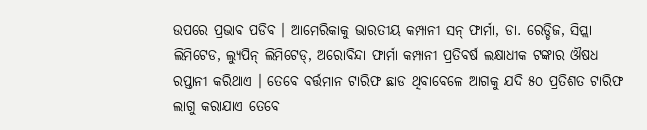ଉପରେ ପ୍ରଭାବ ପଡିବ । ଆମେରିକାକୁ ଭାରତୀୟ କମ୍ପାନୀ ସନ୍ ଫାର୍ମା, ଡା. ରେଡ୍ଡିଜ, ସିପ୍ଲା ଲିମିଟେଡ, ଲ୍ୟୁପିନ୍ ଲିମିଟେଡ୍, ଅରୋବିନ୍ଦା ଫାର୍ମା କମ୍ପାନୀ ପ୍ରତିବର୍ଷ ଲକ୍ଷାଧୀକ ଟଙ୍କାର ଔଷଧ ରପ୍ତାନୀ କରିଥାଏ । ତେବେ ବର୍ତ୍ତମାନ ଟାରିଫ ଛାଡ ଥିବାବେଳେ ଆଗକୁ ଯଦି ୫୦ ପ୍ରତିଶତ ଟାରିଫ ଲାଗୁ କରାଯାଏ ତେବେ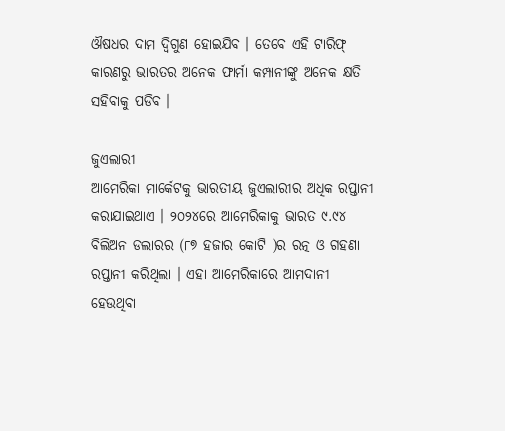ଔଷଧର ଦାମ ଦ୍ବିଗୁଣ ହୋଇଯିବ । ତେବେ ଏହି ଟାରିଫ୍ କାରଣରୁ ଭାରତର ଅନେକ ଫାର୍ମା କମ୍ପାନୀଙ୍କୁ ଅନେକ କ୍ଷତି ସହିବାକୁ ପଡିବ ।

ଜୁଏଲାରୀ
ଆମେରିକା ମାର୍କେଟକୁ ଭାରତୀୟ ଜୁଏଲାରୀର ଅଧିକ ରପ୍ତାନୀ କରାଯାଇଥାଏ । ୨୦୨୪ରେ ଆମେରିକାକୁ ଭାରତ ୯.୯୪ ବିଲିଅନ ଡଲାରର (୮୭ ହଜାର କୋଟି )ର ରତ୍ନ ଓ ଗହଣା ରପ୍ତାନୀ କରିଥିଲା । ଏହା ଆମେରିକାରେ ଆମଦାନୀ ହେଉଥିବା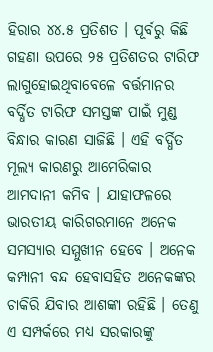ହିରାର ୪୪.୫ ପ୍ରତିଶତ । ପୂର୍ବରୁ କିଛି ଗହଣା ଉପରେ ୨୫ ପ୍ରତିଶତର ଟାରିଫ ଲାଗୁହୋଇଥିବାବେଳେ ବର୍ତ୍ତମାନର ବର୍ଦ୍ଧିତ ଟାରିଫ ସମସ୍ତଙ୍କ ପାଇଁ ମୁଣ୍ଡ ବିନ୍ଧାର କାରଣ ସାଜିଛି । ଏହି ବର୍ଦ୍ଧିତ ମୂଲ୍ୟ କାରଣରୁ ଆମେରିକାର ଆମଦାନୀ କମିବ । ଯାହାଫଳରେ ଭାରତୀୟ କାରିଗରମାନେ ଅନେକ ସମସ୍ୟାର ସମ୍ମୁଖୀନ ହେବେ । ଅନେକ କମ୍ପାନୀ ବନ୍ଦ ହେବାସହିତ ଅନେକଙ୍କର ଚାକିରି ଯିବାର ଆଶଙ୍କା ରହିଛି । ତେଣୁ ଏ ସମ୍ପର୍କରେ ମଧ୍ୟ ସରକାରଙ୍କୁ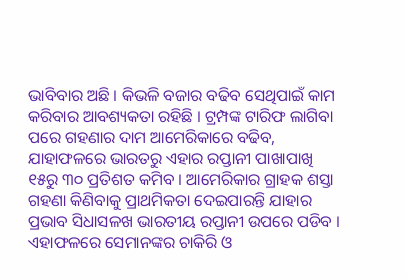ଭାବିବାର ଅଛି । କିଭଳି ବଜାର ବଢିବ ସେଥିପାଇଁ କାମ କରିବାର ଆବଶ୍ୟକତା ରହିଛି । ଟ୍ରମ୍ପଙ୍କ ଟାରିଫ ଲାଗିବା ପରେ ଗହଣାର ଦାମ ଆମେରିକାରେ ବଢିବ, ଯାହାଫଳରେ ଭାରତରୁ ଏହାର ରପ୍ତାନୀ ପାଖାପାଖି ୧୫ରୁ ୩୦ ପ୍ରତିଶତ କମିବ । ଆମେରିକାର ଗ୍ରାହକ ଶସ୍ତା ଗହଣା କିଣିବାକୁ ପ୍ରାଥମିକତା ଦେଇପାରନ୍ତି ଯାହାର ପ୍ରଭାବ ସିଧାସଳଖ ଭାରତୀୟ ରପ୍ତାନୀ ଉପରେ ପଡିବ । ଏହାଫଳରେ ସେମାନଙ୍କର ଚାକିରି ଓ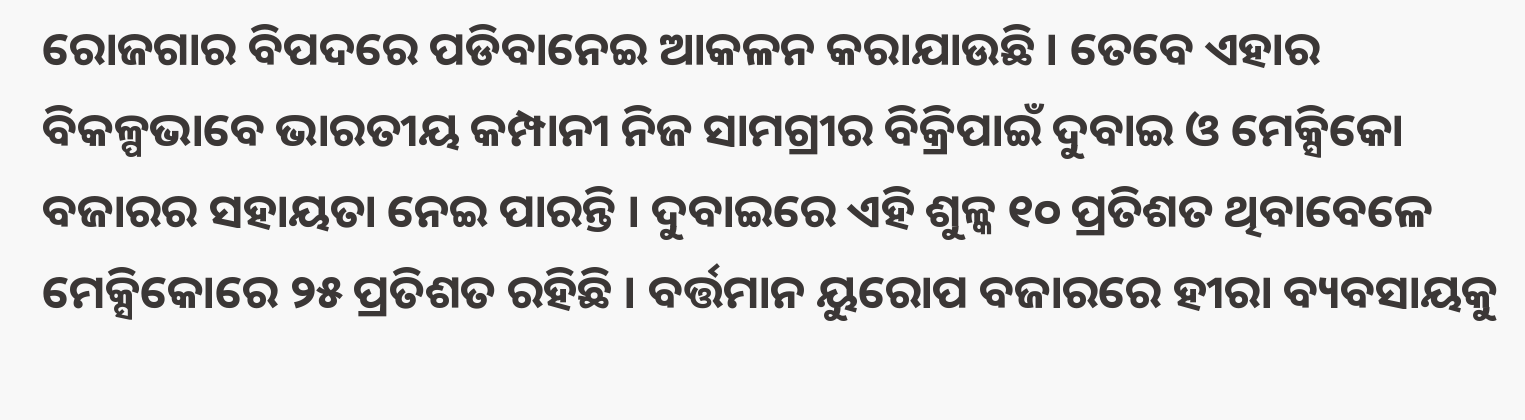ରୋଜଗାର ବିପଦରେ ପଡିବାନେଇ ଆକଳନ କରାଯାଉଛି । ତେବେ ଏହାର ବିକଳ୍ପଭାବେ ଭାରତୀୟ କମ୍ପାନୀ ନିଜ ସାମଗ୍ରୀର ବିକ୍ରିପାଇଁ ଦୁବାଇ ଓ ମେକ୍ସିକୋ ବଜାରର ସହାୟତା ନେଇ ପାରନ୍ତି । ଦୁବାଇରେ ଏହି ଶୁଳ୍କ ୧୦ ପ୍ରତିଶତ ଥିବାବେଳେ ମେକ୍ସିକୋରେ ୨୫ ପ୍ରତିଶତ ରହିଛି । ବର୍ତ୍ତମାନ ୟୁରୋପ ବଜାରରେ ହୀରା ବ୍ୟବସାୟକୁ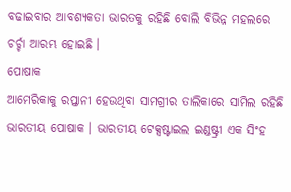ବଢାଇବାର ଆବଶ୍ୟକତା ଭାରତକୁ ରହିଛି ବୋଲି ବିଭିନ୍ନ ମହଲରେ ଚର୍ଚ୍ଚା ଆରମ୍ଭ ହୋଇଛି ।
ପୋଷାକ
ଆମେରିକାକୁ ରପ୍ତାନୀ ହେଉଥିବା ସାମଗ୍ରୀର ତାଲିକାରେ ସାମିଲ ରହିଛି ଭାରତୀୟ ପୋଷାକ । ଭାରତୀୟ ଟେକ୍ସଷ୍ଟାଇଲ ଇଣ୍ଡଷ୍ଟ୍ରୀ ଏକ ସିଂହ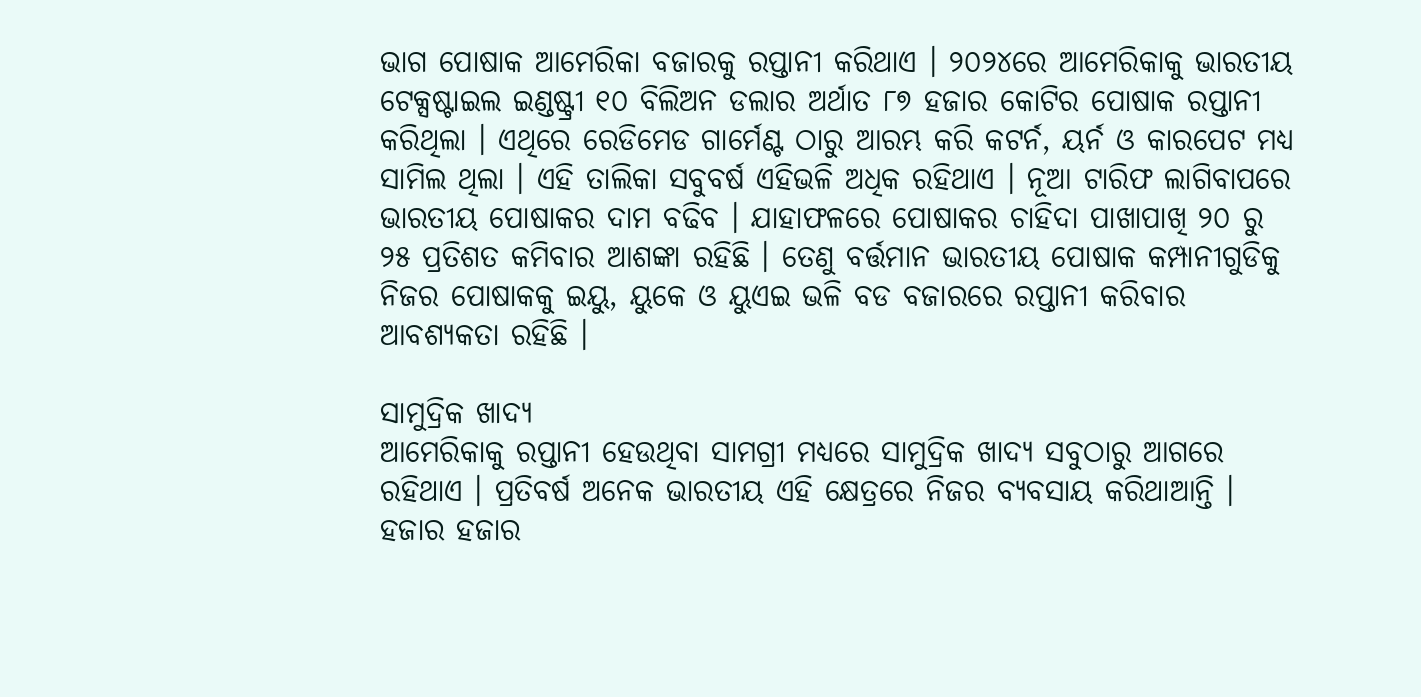ଭାଗ ପୋଷାକ ଆମେରିକା ବଜାରକୁ ରପ୍ତାନୀ କରିଥାଏ । ୨୦୨୪ରେ ଆମେରିକାକୁ ଭାରତୀୟ ଟେକ୍ସଷ୍ଟାଇଲ ଇଣ୍ଡଷ୍ଟ୍ରୀ ୧୦ ବିଲିଅନ ଡଲାର ଅର୍ଥାତ ୮୭ ହଜାର କୋଟିର ପୋଷାକ ରପ୍ତାନୀ କରିଥିଲା । ଏଥିରେ ରେଡିମେଡ ଗାର୍ମେଣ୍ଟ ଠାରୁ ଆରମ୍ଭ କରି କଟର୍ନ, ୟର୍ନ ଓ କାରପେଟ ମଧ୍ୟ ସାମିଲ ଥିଲା । ଏହି ତାଲିକା ସବୁବର୍ଷ ଏହିଭଳି ଅଧିକ ରହିଥାଏ । ନୂଆ ଟାରିଫ ଲାଗିବାପରେ ଭାରତୀୟ ପୋଷାକର ଦାମ ବଢିବ । ଯାହାଫଳରେ ପୋଷାକର ଚାହିଦା ପାଖାପାଖି ୨୦ ରୁ ୨୫ ପ୍ରତିଶତ କମିବାର ଆଶଙ୍କା ରହିଛି । ତେଣୁ ବର୍ତ୍ତମାନ ଭାରତୀୟ ପୋଷାକ କମ୍ପାନୀଗୁଡିକୁ ନିଜର ପୋଷାକକୁ ଇୟୁ, ୟୁକେ ଓ ୟୁଏଇ ଭଳି ବଡ ବଜାରରେ ରପ୍ତାନୀ କରିବାର ଆବଶ୍ୟକତା ରହିଛି ।

ସାମୁଦ୍ରିକ ଖାଦ୍ୟ
ଆମେରିକାକୁ ରପ୍ତାନୀ ହେଉଥିବା ସାମଗ୍ରୀ ମଧ୍ୟରେ ସାମୁଦ୍ରିକ ଖାଦ୍ୟ ସବୁଠାରୁ ଆଗରେ ରହିଥାଏ । ପ୍ରତିବର୍ଷ ଅନେକ ଭାରତୀୟ ଏହି କ୍ଷେତ୍ରରେ ନିଜର ବ୍ୟବସାୟ କରିଥାଆନ୍ତି । ହଜାର ହଜାର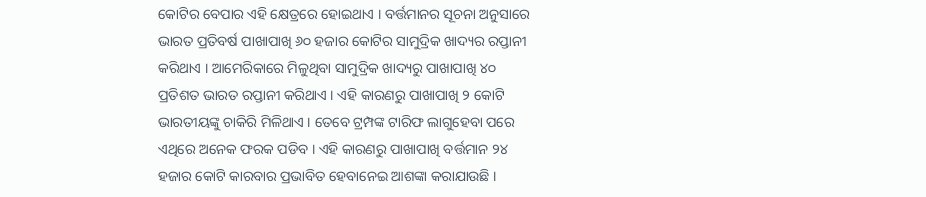କୋଟିର ବେପାର ଏହି କ୍ଷେତ୍ରରେ ହୋଇଥାଏ । ବର୍ତ୍ତମାନର ସୂଚନା ଅନୁସାରେ ଭାରତ ପ୍ରତିବର୍ଷ ପାଖାପାଖି ୬୦ ହଜାର କୋଟିର ସାମୁଦ୍ରିକ ଖାଦ୍ୟର ରପ୍ତାନୀ କରିଥାଏ । ଆମେରିକାରେ ମିଳୁଥିବା ସାମୁଦ୍ରିକ ଖାଦ୍ୟରୁ ପାଖାପାଖି ୪୦ ପ୍ରତିଶତ ଭାରତ ରପ୍ତାନୀ କରିଥାଏ । ଏହି କାରଣରୁ ପାଖାପାଖି ୨ କୋଟି ଭାରତୀୟଙ୍କୁ ଚାକିରି ମିଳିଥାଏ । ତେବେ ଟ୍ରମ୍ପଙ୍କ ଟାରିଫ ଲାଗୁହେବା ପରେ ଏଥିରେ ଅନେକ ଫରକ ପଡିବ । ଏହି କାରଣରୁ ପାଖାପାଖି ବର୍ତ୍ତମାନ ୨୪ ହଜାର କୋଟି କାରବାର ପ୍ରଭାବିତ ହେବାନେଇ ଆଶଙ୍କା କରାଯାଉଛି ।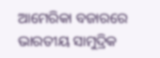ଆମେରିକା ବଜାରରେ ଭାରତୀୟ ସାମୁଦ୍ରିକ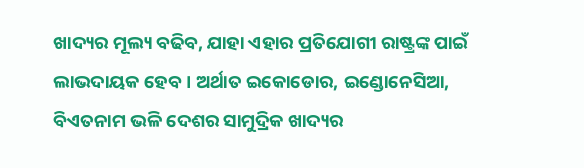ଖାଦ୍ୟର ମୂଲ୍ୟ ବଢିବ, ଯାହା ଏହାର ପ୍ରତିଯୋଗୀ ରାଷ୍ଟ୍ରଙ୍କ ପାଇଁ ଲାଭଦାୟକ ହେବ । ଅର୍ଥାତ ଇକୋଡୋର, ଇଣ୍ଡୋନେସିଆ, ବିଏତନାମ ଭଳି ଦେଶର ସାମୁଦ୍ରିକ ଖାଦ୍ୟର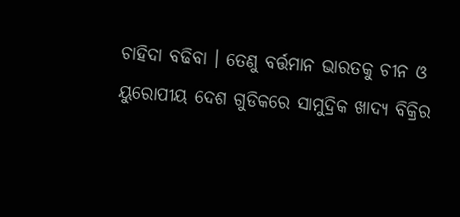ଚାହିଦା ବଢିବା । ତେଣୁ ବର୍ତ୍ତମାନ ଭାରତକୁ ଚୀନ ଓ ୟୁରୋପୀୟ ଦେଶ ଗୁଡିକରେ ସାମୁଦ୍ରିକ ଖାଦ୍ୟ ବିକ୍ରିର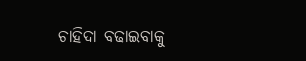ଚାହିଦା ବଢାଇବାକୁ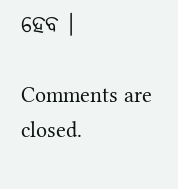ହେବ ।

Comments are closed.